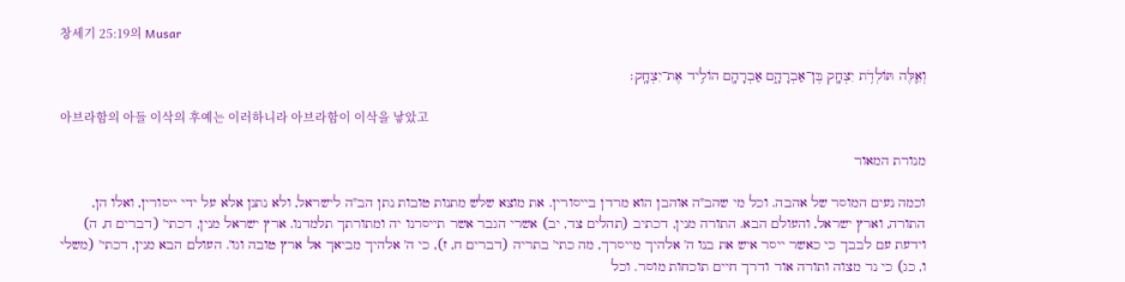창세기 25:19의 Musar

וְאֵ֛לֶּה תּוֹלְדֹ֥ת יִצְחָ֖ק בֶּן־אַבְרָהָ֑ם אַבְרָהָ֖ם הוֹלִ֥יד אֶת־יִצְחָֽק׃

아브라함의 아들 이삭의 후예는 이러하니라 아브라함이 이삭을 낳았고

מנורת המאור

וכמה נעים המוסר של אהבה. וכל מי שהב"ה אוהבן הוא מרדן בייסורין. את מוצא שלש מתנות טובות נתן הב"ה לישראל, ולא נתנן אלא על ידי ייסורין, ואלו הן, התורה, וארץ ישראל, והעולם הבא. התורה מנין, דכתיב (תהלים צד, יב) אשרי הגבר אשר תייסרנו יה ומתורתך תלמדנו. ארץ ישראל מנין, דכתי' (דברים ח, ה) וידעת עם לבבך כי כאשר ייסר איש את בנו ה' אלהיך מייסרך, מה כתי' בתריה (דברים ח, ז), כי ה' אלהיך מביאך אל ארץ טובה וגו'. העולם הבא מנין, דכתי' (משלי ו, כג) כי נר מצוה ותורה אור ודרך חיים תוכחות מוסר. וכל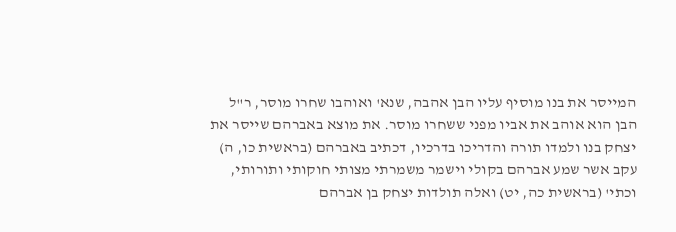המייסר את בנו מוסיף עליו הבן אהבה, שנא' ואוהבו שחרו מוסר, ר"ל הבן הוא אוהב את אביו מפני ששחרו מוסר. את מוצא באברהם שייסר את יצחק בנו ולמדו תורה והדריכו בדרכיו, דכתיב באברהם (בראשית כו, ה) עקב אשר שמע אברהם בקולי וישמר משמרתי מצותי חוקותי ותורותי, וכתי' (בראשית כה, יט) ואלה תולדות יצחק בן אברהם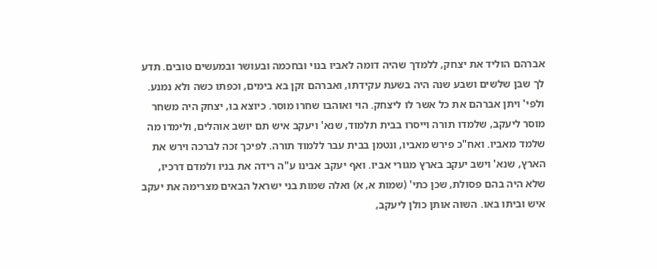אברהם הוליד את יצחק, ללמדך שהיה דומה לאביו בנוי ובחכמה ובעושר ובמעשים טובים. תדע לך שבן שלשים ושבע שנה היה בשעת עקידתו, ואברהם זקן בא בימים, וכפתו כשה ולא נמנע. ולפי' ויתן אברהם את כל אשר לו ליצחק. הוי ואוהבו שחרו מוסר. כיוצא בו, יצחק היה משחר מוסר ליעקב, שלמדו תורה וייסרו בבית תלמוד, שנא' ויעקב איש תם יושב אוהלים, ולימדו מה שלמד מאביו. ואח"כ פירש מאביו, ונטמן בבית עבר ללמוד תורה. לפיכך זכה לברכה וירש את הארץ, שנא' וישב יעקב בארץ מגורי אביו. ואף יעקב אבינו ע"ה רידה את בניו ולמדם דרכיו, שלא היה בהם פסולת, שכן כתי' (שמות א, א) ואלה שמות בני ישראל הבאים מצרימה את יעקב איש וביתו באו. השוה אותן כולן ליעקב,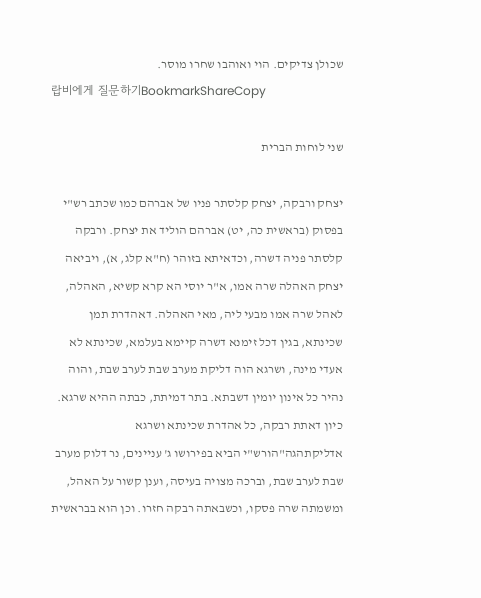שכולן צדיקים. הוי ואוהבו שחרו מוסר.
랍비에게 질문하기BookmarkShareCopy

שני לוחות הברית

יצחק ורבקה, יצחק קלסתר פניו של אברהם כמו שכתב רש"י בפסוק (בראשית כה, יט) אברהם הוליד את יצחק. ורבקה קלסתר פניה דשרה, וכדאיתא בזוהר (ח"א קלג, א), ויביאה יצחק האהלה שרה אמו, א"ר יוסי הא קרא קשיא, האהלה, לאהל שרה אמו מבעי ליה, מאי האהלה. דאהדרת תמן שכינתא, בגין דכל זימנא דשרה קיימא בעלמא, שכינתא לא אעדי מינה, ושרגא הוה דליקת מערב שבת לערב שבת, והוה נהיר כל אינון יומין דשבתא. בתר דמיתת, כבתה ההיא שרגא. כיון דאתת רבקה, כל אהדרת שכינתא ושרגא אדליקתהגה"הורש"י הביא בפירושו ג' עניינים, נר דלוק מערב שבת לערב שבת, וברכה מצויה בעיסה, וענן קשור על האהל, ומשמתה שרה פסקו, וכשבאתה רבקה חזרו. וכן הוא בבראשית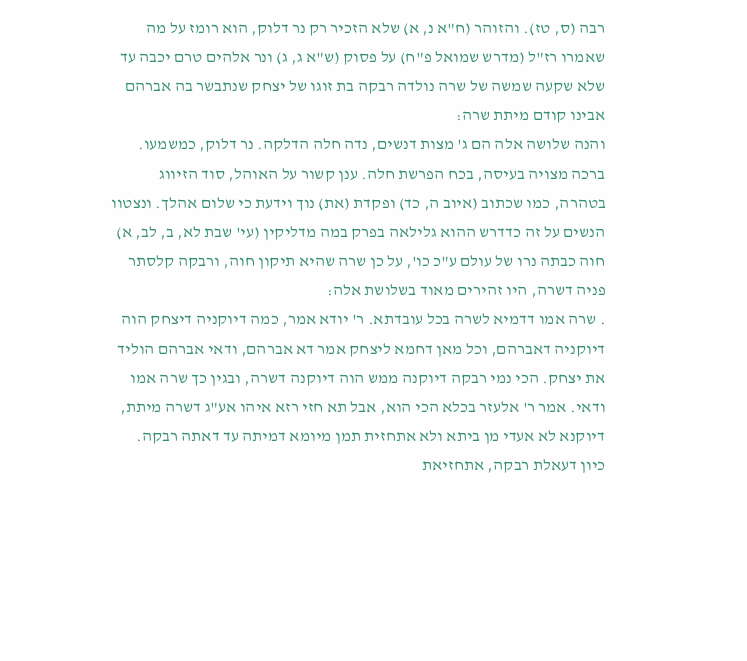רבה (ס, טז). והזוהר (ח"א נ, א) שלא הזכיר רק נר דלוק, הוא רומז על מה שאמרו רז"ל (מדרש שמואל פ"ח) על פסוק (ש"א ג, ג) ונר אלהים טרם יכבה עד שלא שקעה שמשה של שרה נולדה רבקה בת זוגו של יצחק שנתבשר בה אברהם אבינו קודם מיתת שרה:
והנה שלושה אלה הם ג' מצות דנשים, נדה חלה הדלקה. נר דלוק, כמשמעו. ברכה מצויה בעיסה, בכח הפרשת חלה. ענן קשור על האוהל, סוד הזיווג בטהרה, כמו שכתוב (איוב ה, כד) ופקדת (את) נוך וידעת כי שלום אהלך. ונצטוו הנשים על זה כדדרש ההוא גלילאה בפרק במה מדליקין (עי' שבת לא, ב, לב, א) חוה כבתה נרו של עולם ע"כ כו', על כן שרה שהיא תיקון חוה, ורבקה קלסתר פניה דשרה, היו זהירים מאוד בשלושת אלה:
. שרה אמו דדמיא לשרה בכל עובדתא. ר' יודא אמר, כמה דיוקניה דיצחק הוה דיוקניה דאברהם, וכל מאן דחמא ליצחק אמר דא אברהם, ודאי אברהם הוליד את יצחק. הכי נמי רבקה דיוקנה ממש הוה דיוקנה דשרה, ובגין כך שרה אמו ודאי. אמר ר' אלעזר בכלא הכי הוא, אבל תא חזי רזא איהו אע"ג דשרה מיתת, דיוקנא לא אעדי מן ביתא ולא אתחזית תמן מיומא דמיתה עד דאתה רבקה. כיון דעאלת רבקה, אתחזיאת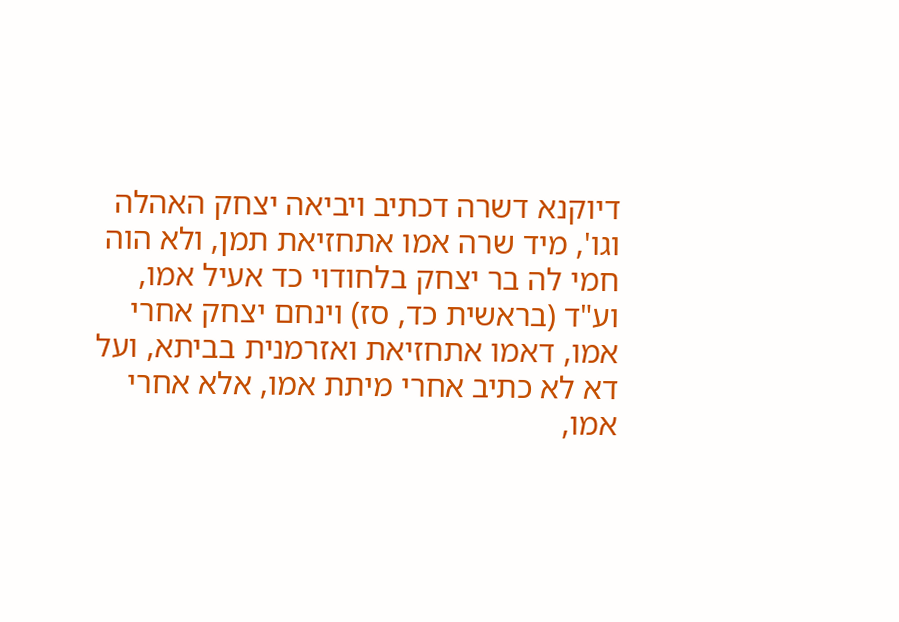דיוקנא דשרה דכתיב ויביאה יצחק האהלה וגו', מיד שרה אמו אתחזיאת תמן, ולא הוה חמי לה בר יצחק בלחודוי כד אעיל אמו, וע"ד (בראשית כד, סז) וינחם יצחק אחרי אמו, דאמו אתחזיאת ואזרמנית בביתא, ועל דא לא כתיב אחרי מיתת אמו, אלא אחרי אמו,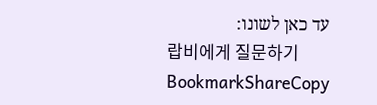עד כאן לשונו:
랍비에게 질문하기BookmarkShareCopy